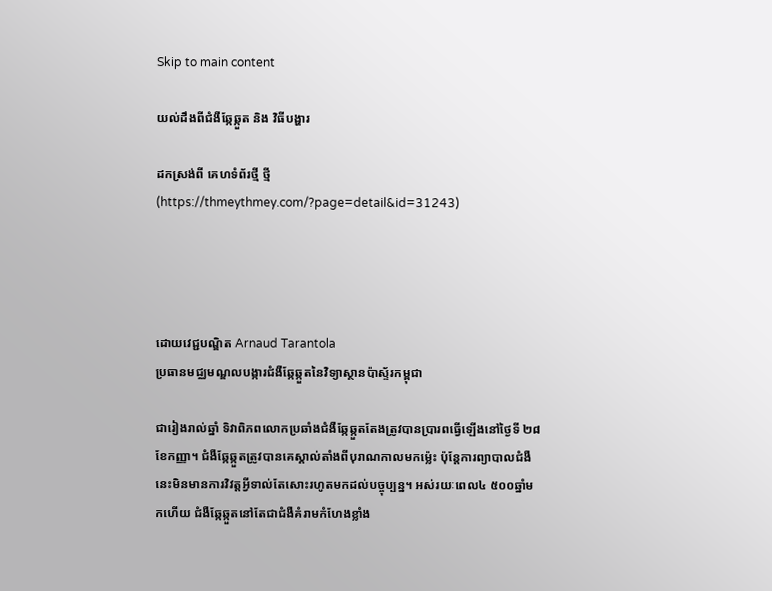Skip to main content

យល់ដឹងពីជំងឺឆ្កែឆ្កួត និង វិធីបង្ហារ

ដកស្រង់ពី គេហទំព័រថ្មី ថ្មី (https://thmeythmey.com/?page=detail&id=31243)




ដោយវេជ្ជបណ្ឌិត Arnaud Tarantola
ប្រធានមជ្ឈមណ្ឌលបង្ការជំងឺឆ្កែឆ្កួតនៃវិទ្យាស្ថានប៉ាស្ទ័រកម្ពុជា

ជារៀងរាល់ឆ្នាំ ទិវាពិភពលោកប្រឆាំងជំងឺឆ្កែឆ្កួតតែងត្រូវបានប្រារពធ្វើឡើងនៅថ្ងៃទី ២៨ ខែកញ្ញា។ ជំងឺឆ្កែឆ្កួតត្រូវបានគេស្គាល់តាំងពីបុរាណកាលមកម្ល៉េះ ប៉ុន្តែការព្យាបាលជំងឺនេះមិនមានការវិវត្តអ្វីទាល់តែសោះរហូតមកដល់បច្ចុប្បន្ន។ អស់រយៈពេល៤ ៥០០ឆ្នាំមកហើយ ជំងឺឆ្កែឆ្កួតនៅតែជាជំងឺគំរាមកំហែងខ្លាំង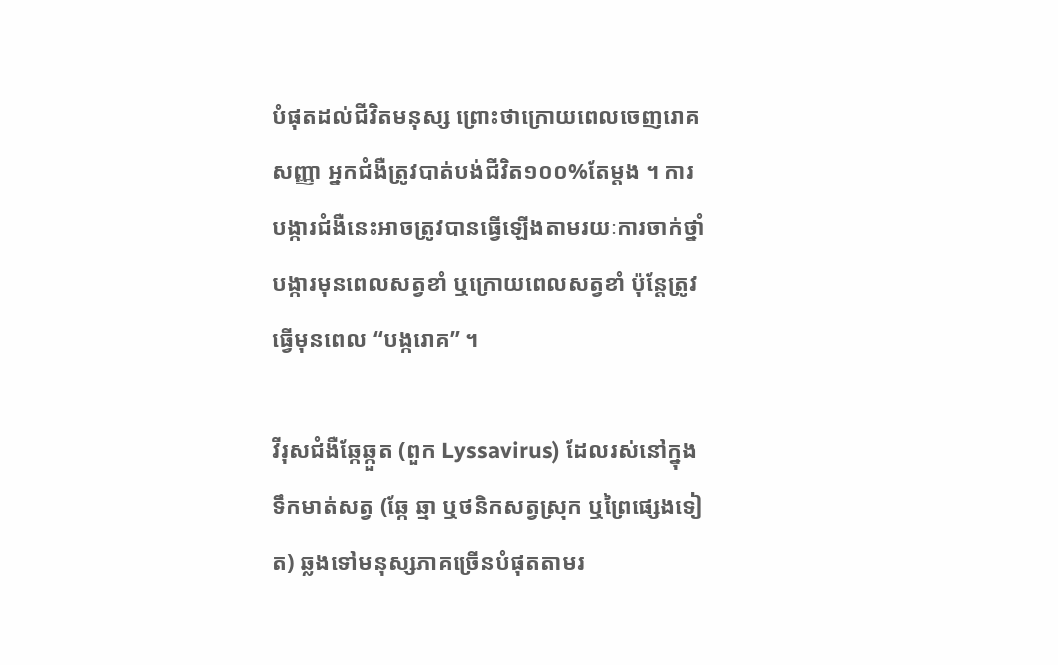បំផុតដល់ជីវិតមនុស្ស ព្រោះថាក្រោយពេលចេញរោគសញ្ញា អ្នកជំងឺត្រូវបាត់បង់ជីវិត១០០%តែម្តង ។ ការបង្ការជំងឺនេះអាចត្រូវបានធ្វើឡើងតាមរយៈការចាក់ថ្នាំបង្ការមុនពេលសត្វខាំ ឬក្រោយពេលសត្វខាំ ប៉ុន្តែត្រូវធ្វើមុនពេល “បង្ករោគ” ។

វីរុសជំងឺឆ្កែឆ្កួត (ពួក Lyssavirus) ដែលរស់នៅក្នុងទឹកមាត់សត្វ (ឆ្កែ ឆ្មា ឬថនិកសត្វស្រុក ឬព្រៃផ្សេងទៀត) ឆ្លងទៅមនុស្សភាគច្រើនបំផុតតាមរ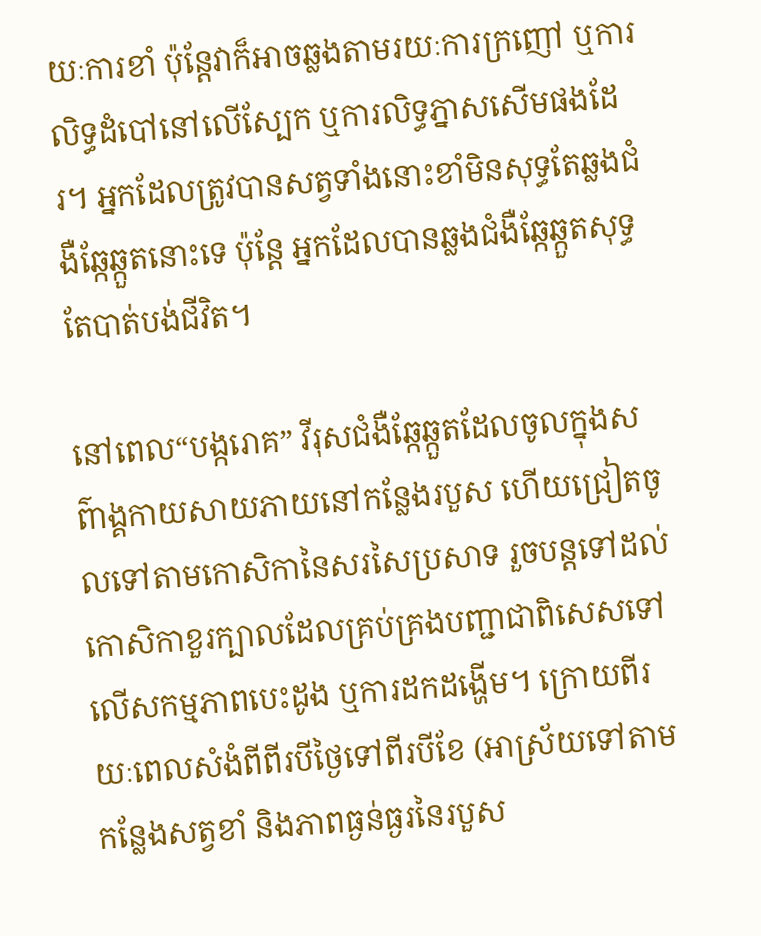យៈការខាំ ប៉ុន្តែវាក៏អាចឆ្លងតាមរយៈការក្រញៅ ឬការលិទ្ធដំបៅនៅលើស្បែក ឬការលិទ្ធភ្នាសសើមផងដែរ។ អ្នកដែលត្រូវបានសត្វទាំងនោះខាំមិនសុទ្ធតែឆ្លងជំងឺឆ្កែឆ្កួតនោះទេ ប៉ុន្តែ អ្នកដែលបានឆ្លងជំងឺឆ្កែឆ្កួតសុទ្ធតែបាត់បង់ជីវិត។

នៅពេល“បង្ករោគ” វីរុសជំងឺឆ្កែឆ្កួតដែលចូលក្នុងសព៌ាង្គកាយសាយភាយនៅកន្លែងរបួស ហើយជ្រៀតចូលទៅតាមកោសិកានៃសរសៃប្រសាទ រួចបន្តទៅដល់កោសិកាខួរក្បាលដែលគ្រប់គ្រងបញ្ជាជាពិសេសទៅលើសកម្មភាពបេះដូង ឬការដកដង្ហើម។ ក្រោយពីរយៈពេលសំងំពីពីរបីថ្ងៃទៅពីរបីខែ (អាស្រ័យទៅតាមកន្លែងសត្វខាំ និងភាពធ្ងន់ធ្ងរនៃរបួស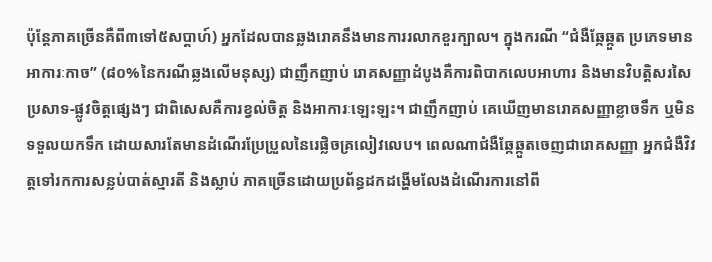ប៉ុន្តែភាគច្រើនគឺពី៣ទៅ៥សប្តាហ៍) អ្នកដែលបានឆ្លងរោគនឹងមានការរលាកខួរក្បាល។ ក្នុងករណី “ជំងឺឆ្កែឆ្កួត ប្រភេទមានអាការៈកាច” (៨០%នៃករណីឆ្លងលើមនុស្ស) ជាញឹកញាប់ រោគសញ្ញាដំបូងគឺការពិបាកលេបអាហារ និងមានវិបត្តិសរសៃប្រសាទ-ផ្លូវចិត្តផ្សេងៗ ជាពិសេសគឺការខ្វល់ចិត្ត និងអាការៈឡេះឡះ។ ជាញឹកញាប់ គេឃើញមានរោគសញ្ញាខ្លាចទឹក ឬមិនទទួលយកទឹក ដោយសារតែមានដំណើរប្រែប្រួលនៃរេផ្លិចគ្រលៀវលេប។ ពេលណាជំងឺឆ្កែឆ្កួតចេញជារោគសញ្ញា អ្នកជំងឺវិវត្តទៅរកការសន្លប់បាត់ស្មារតី និងស្លាប់ ភាគច្រើនដោយប្រព័ន្ធដកដង្ហើមលែងដំណើរការនៅពី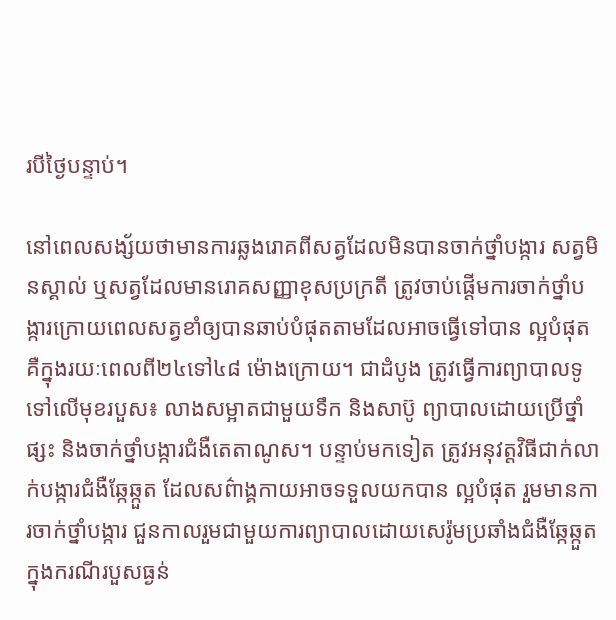របីថ្ងៃបន្ទាប់។

នៅពេលសង្ស័យថាមានការឆ្លងរោគពីសត្វដែលមិនបានចាក់ថ្នាំបង្ការ សត្វមិនស្គាល់ ឬសត្វដែលមានរោគសញ្ញាខុសប្រក្រតី ត្រូវចាប់ផ្តើមការចាក់ថ្នាំបង្ការក្រោយពេលសត្វខាំឲ្យបានឆាប់បំផុតតាមដែលអាចធ្វើទៅបាន ល្អបំផុតគឺក្នុងរយៈពេលពី២៤ទៅ៤៨ ម៉ោងក្រោយ។ ជាដំបូង ត្រូវធ្វើការព្យាបាលទូទៅលើមុខរបួស៖ លាងសម្អាតជាមួយទឹក និងសាប៊ូ ព្យាបាលដោយប្រើថ្នាំផ្សះ និងចាក់ថ្នាំបង្ការជំងឺតេតាណូស។ បន្ទាប់មកទៀត ត្រូវអនុវត្តវិធីជាក់លាក់បង្ការជំងឺឆ្កែឆ្កួត ដែលសព៌ាង្គកាយអាចទទួលយកបាន ល្អបំផុត រួមមានការចាក់ថ្នាំបង្ការ ជួនកាលរួមជាមួយការព្យាបាលដោយសេរ៉ូមប្រឆាំងជំងឺឆ្កែឆ្កួតក្នុងករណីរបួសធ្ងន់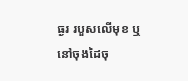ធ្ងរ របួសលើមុខ ឬនៅចុងដៃចុ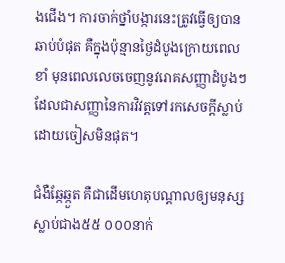ងជើង។ ការចាក់ថ្នាំបង្ការនេះត្រូវធ្វើឲ្យបានឆាប់បំផុត គឺក្នុងប៉ុន្មានថ្ងៃដំបូងក្រោយពេលខាំ មុនពេលលេចចេញនូវរោគសញ្ញាដំបូងៗ ដែលជាសញ្ញានៃការវិវត្តទៅរកសេចក្តីស្លាប់ដោយចៀសមិនផុត។

ជំងឺឆ្កែឆ្កួត គឺជាដើមហេតុបណ្តាលឲ្យមនុស្សស្លាប់ជាង៥៥ ០០០នាក់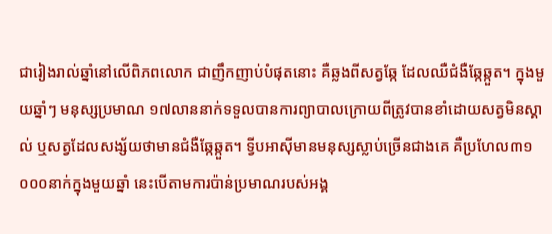ជារៀងរាល់ឆ្នាំនៅលើពិភពលោក ជាញឹកញាប់បំផុតនោះ គឺឆ្លងពីសត្វឆ្កែ ដែលឈឺជំងឺឆ្កែឆ្កួត។ ក្នុងមួយឆ្នាំៗ មនុស្សប្រមាណ ១៧លាននាក់ទទួលបានការព្យាបាលក្រោយពីត្រូវបានខាំដោយសត្វមិនស្គាល់ ឬសត្វដែលសង្ស័យថាមានជំងឺឆ្កែឆ្កួត។ ទ្វីបអាស៊ីមានមនុស្សស្លាប់ច្រើនជាងគេ គឺប្រហែល៣១ ០០០នាក់ក្នុងមួយឆ្នាំ នេះបើតាមការប៉ាន់ប្រមាណរបស់អង្គ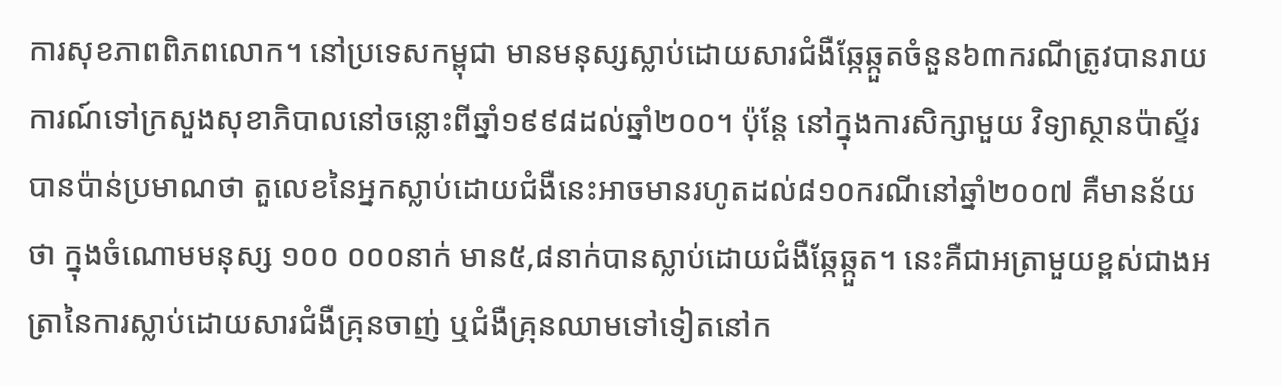ការសុខភាពពិភពលោក។ នៅប្រទេសកម្ពុជា មានមនុស្សស្លាប់ដោយសារជំងឺឆ្កែឆ្កួតចំនួន៦៣ករណីត្រូវបានរាយការណ៍ទៅក្រសួងសុខាភិបាលនៅចន្លោះពីឆ្នាំ១៩៩៨ដល់ឆ្នាំ២០០។ ប៉ុន្តែ នៅក្នុងការសិក្សាមួយ វិទ្យាស្ថានប៉ាស្ទ័របានប៉ាន់ប្រមាណថា តួលេខនៃអ្នកស្លាប់ដោយជំងឺនេះអាចមានរហូតដល់៨១០ករណីនៅឆ្នាំ២០០៧ គឺមានន័យថា ក្នុងចំណោមមនុស្ស ១០០ ០០០នាក់ មាន៥,៨នាក់បានស្លាប់ដោយជំងឺឆ្កែឆ្កួត។ នេះគឺជាអត្រាមួយខ្ពស់ជាងអត្រានៃការស្លាប់ដោយសារជំងឺគ្រុនចាញ់ ឬជំងឺគ្រុនឈាមទៅទៀតនៅក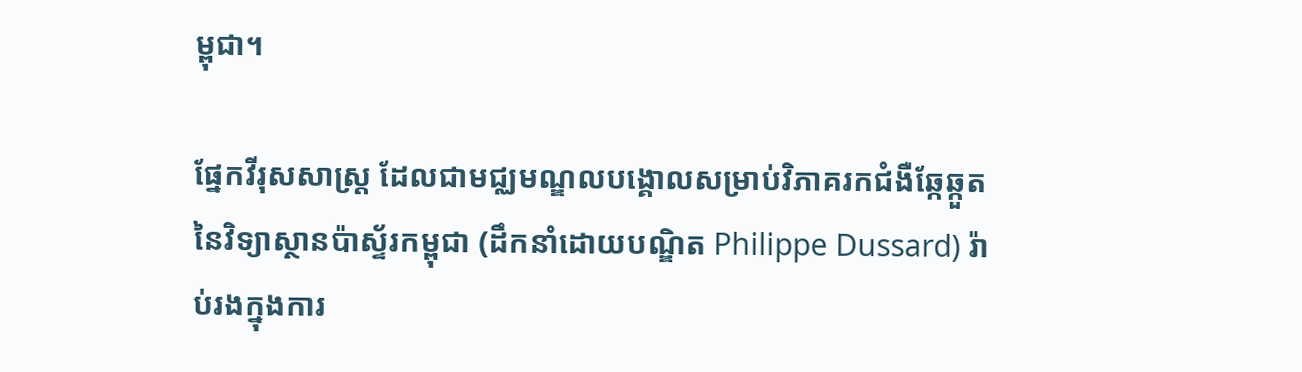ម្ពុជា។

ផ្នែកវីរុសសាស្ត្រ ដែលជាមជ្ឈមណ្ឌលបង្គោលសម្រាប់វិភាគរកជំងឺឆ្កែឆ្កួតនៃវិទ្យាស្ថានប៉ាស្ទ័រកម្ពុជា (ដឹកនាំដោយបណ្ឌិត Philippe Dussard) រ៉ាប់រងក្នុងការ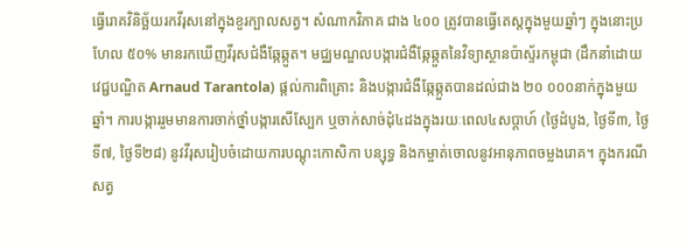ធ្វើរោគវិនិច្ឆ័យរកវីរុសនៅក្នុងខួរក្បាលសត្វ។ សំណាកវិភាគ ជាង ៤០០ ត្រូវបានធ្វើតេស្តក្នុងមួយឆ្នាំៗ ក្នុងនោះប្រហែល ៥០% មានរកឃើញវីរុសជំងឺឆ្កែឆ្កួត។ មជ្ឈមណ្ឌលបង្ការជំងឺឆ្កែឆ្កួតនៃវិទ្យាស្ថានប៉ាស្ទ័រកម្ពុជា (ដឹកនាំដោយវេជ្ជបណ្ឌិត Arnaud Tarantola) ផ្តល់ការពិគ្រោះ និងបង្ការជំងឺឆ្កែឆ្កួតបានដល់ជាង ២០ ០០០នាក់ក្នុងមួយឆ្នាំ។ ការបង្ការរួមមានការចាក់ថ្នាំបង្ការសើស្បែក ឬចាក់សាច់ដុំ៤ដងក្នុងរយៈពេល៤សប្តាហ៍ (ថ្ងៃដំបូង, ថ្ងៃទី៣, ថ្ងៃទី៧, ថ្ងៃទី២៨) នូវវីរុសរៀបចំដោយការបណ្តុះកោសិកា បន្សុទ្ធ និងកម្ចាត់ចោលនូវអានុភាពចម្លងរោគ។ ក្នុងករណីសត្វ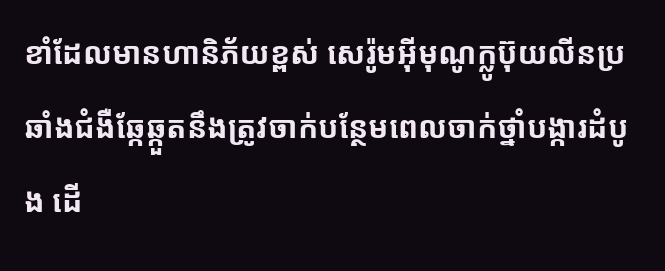ខាំដែលមានហានិភ័យខ្ពស់ សេរ៉ូមអ៊ីមុណូក្លូប៊ុយលីនប្រឆាំងជំងឺឆ្កែឆ្កួតនឹងត្រូវចាក់បន្ថែមពេលចាក់ថ្នាំបង្ការដំបូង ដើ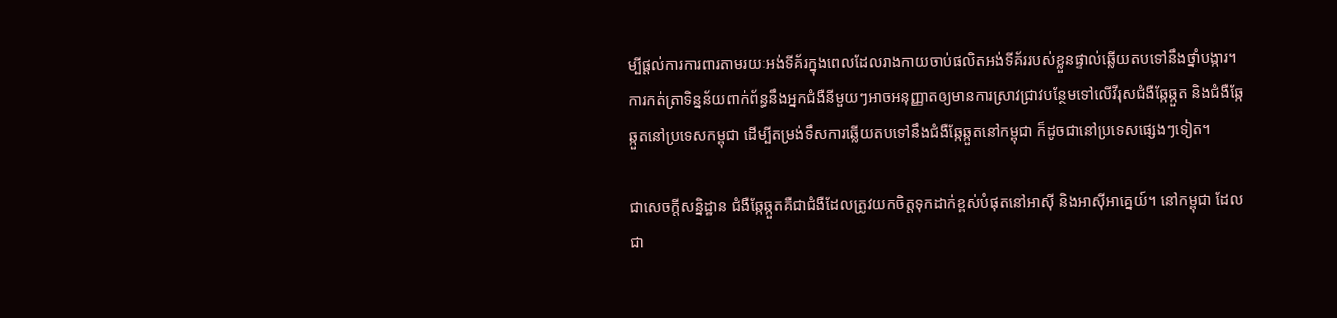ម្បីផ្តល់ការការពារតាមរយៈអង់ទីគ័រក្នុងពេលដែលរាងកាយចាប់ផលិតអង់ទីគ័ររបស់ខ្លួនផ្ទាល់ឆ្លើយតបទៅនឹងថ្នាំបង្ការ។ ការកត់ត្រាទិន្នន័យពាក់ព័ន្ធនឹងអ្នកជំងឺនីមួយៗអាចអនុញ្ញាតឲ្យមានការស្រាវជ្រាវបន្ថែមទៅលើវីរុសជំងឺឆ្កែឆ្កួត និងជំងឺឆ្កែឆ្កួតនៅប្រទេសកម្ពុជា ដើម្បីតម្រង់ទឹសការឆ្លើយតបទៅនឹងជំងឺឆ្កែឆ្កួតនៅកម្ពុជា ក៏ដូចជានៅប្រទេសផ្សេងៗទៀត។

ជាសេចក្តីសន្និដ្ឋាន ជំងឺឆ្កែឆ្កួតគឺជាជំងឺដែលត្រូវយកចិត្តទុកដាក់ខ្ពស់បំផុតនៅអាស៊ី និងអាស៊ីអាគ្នេយ៍។ នៅកម្ពុជា ដែលជា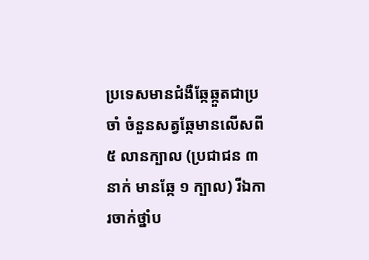ប្រទេសមានជំងឺឆ្កែឆ្កួតជាប្រចាំ ចំនួនសត្វឆ្កែមានលើសពី ៥ លានក្បាល (ប្រជាជន ៣ នាក់ មានឆ្កែ ១ ក្បាល) រីឯការចាក់ថ្នាំប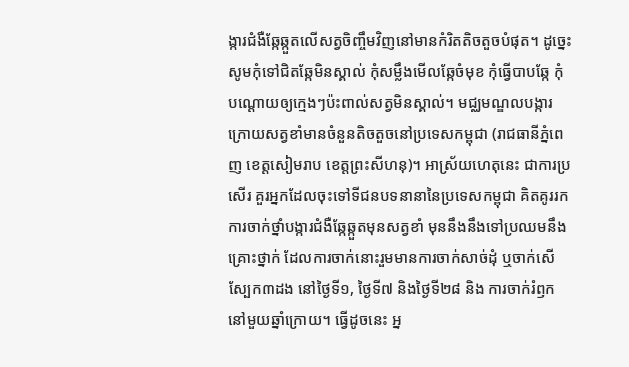ង្ការជំងឺឆ្កែឆ្កួតលើសត្វចិញ្ចឹមវិញនៅមានកំរិតតិចតួចបំផុត។ ដូច្នេះសូមកុំទៅជិតឆ្កែមិនស្គាល់ កុំសម្លឹងមើលឆ្កែចំមុខ កុំធ្វើបាបឆ្កែ កុំបណ្តោយឲ្យក្មេងៗប៉ះពាល់សត្វមិនស្គាល់។ មជ្ឈមណ្ឌលបង្ការក្រោយសត្វខាំមានចំនួនតិចតួចនៅប្រទេសកម្ពុជា (រាជធានីភ្នំពេញ ខេត្តសៀមរាប ខេត្តព្រះសីហនុ)។ អាស្រ័យហេតុនេះ ជាការប្រសើរ គួរអ្នកដែលចុះទៅទីជនបទនានានៃប្រទេសកម្ពុជា គិតគូររកការចាក់ថ្នាំបង្ការជំងឺឆ្កែឆ្កួតមុនសត្វខាំ មុននឹងនឹងទៅប្រឈមនឹងគ្រោះថ្នាក់ ដែលការចាក់នោះរួមមានការចាក់សាច់ដុំ ឬចាក់សើស្បែក៣ដង នៅថ្ងៃទី១, ថ្ងៃទី៧ និងថ្ងៃទី២៨ និង ការចាក់រំឭកនៅមួយឆ្នាំក្រោយ។ ធ្វើដូចនេះ អ្ន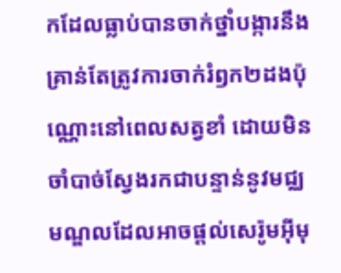កដែលធ្លាប់បានចាក់ថ្នាំបង្ការនឹងគ្រាន់តែត្រូវការចាក់រំឭក២ដងប៉ុណ្ណោះនៅពេលសត្វខាំ ដោយមិនចាំបាច់ស្វែងរកជាបន្ទាន់នូវមជ្ឈមណ្ឌលដែលអាចផ្តល់សេរ៉ូមអ៊ីមុ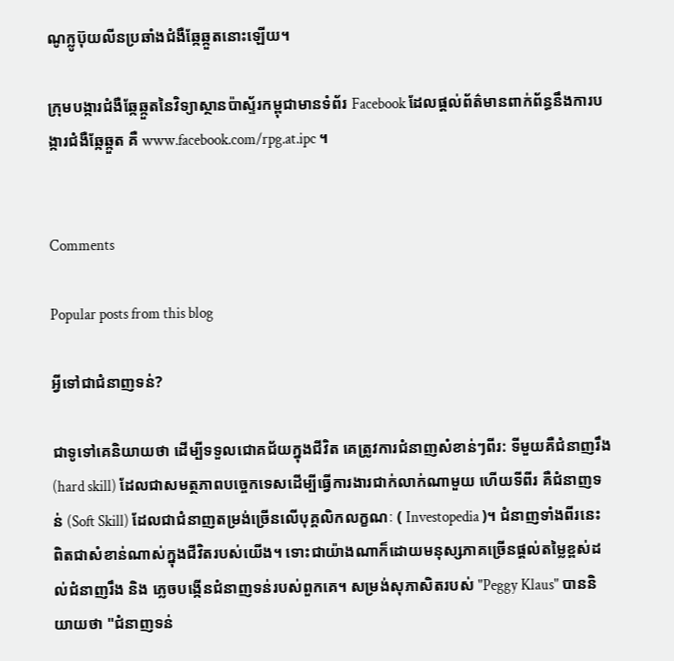ណូក្លូប៊ុយលីនប្រឆាំងជំងឺឆ្កែឆ្កួតនោះឡើយ។

ក្រុមបង្ការជំងឺឆ្កែឆ្កួតនៃវិទ្យាស្ថានប៉ាស្ទ័រកម្ពុជាមានទំព័រ Facebook ដែលផ្តល់ព័ត៌មានពាក់ព័ន្ធនឹងការបង្ការជំងឺឆ្កែឆ្កួត គឺ www.facebook.com/rpg.at.ipc ។


Comments

Popular posts from this blog

អ្វីទៅជាជំនាញទន់?

ជាទូទៅគេនិយាយថា ដើម្បីទទួលជោគជ័យក្នុងជីវិត គេត្រូវការជំនាញសំខាន់ៗពីរ: ទីមួយគឺជំនាញរឹង  (hard skill) ដែលជាសមត្ថភាពបច្ចេកទេសដើម្បីធ្វើការងារជាក់លាក់ណាមួយ ហើយទីពីរ គឺជំនាញទន់ (Soft Skill) ដែលជាជំនាញតម្រង់ច្រើនលើបុគ្គលិកលក្ខណៈ ( Investopedia )។ ជំនាញទាំងពីរនេះពិតជាសំខាន់ណាស់ក្នុងជីវិតរបស់យើង។ ទោះជាយ៉ាងណាក៏ដោយមនុស្សភាគច្រើនផ្តល់តម្លៃខ្ពស់ដល់ជំនាញរឹង និង ភ្លេចបង្កើនជំនាញទន់របស់ពួកគេ។ សម្រង់សុភាសិតរបស់ "Peggy Klaus" បាននិយាយថា "ជំនាញទន់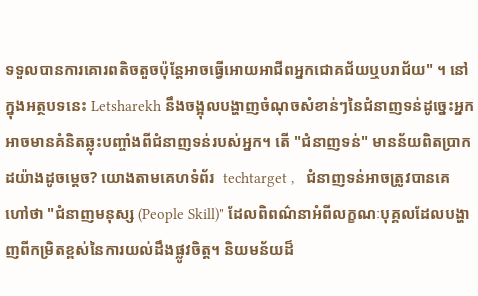ទទួលបានការគោរពតិចតួចប៉ុន្តែអាចធ្វើអោយអាជីពអ្នកជោគជ័យឬបរាជ័យ" ។ នៅក្នុងអត្ថបទនេះ Letsharekh នឹងចង្អុលបង្ហាញចំណុចសំខាន់ៗនៃជំនាញទន់ដូច្នេះអ្នកអាចមានគំនិតឆ្លុះបញ្ចាំងពីជំនាញទន់របស់អ្នក។ តើ "ជំនាញទន់" មានន័យពិតប្រាកដយ៉ាងដូចម្តេច? យោងតាមគេហទំព័រ  techtarget ,   ជំនាញទន់អាចត្រូវបានគេហៅថា "ជំនាញមនុស្ស (People Skill)" ដែលពិពណ៌នាអំពីលក្ខណៈបុគ្គលដែលបង្ហាញពីកម្រិតខ្ពស់នៃការយល់ដឹងផ្លូវចិត្ត។ និយមន័យដ៏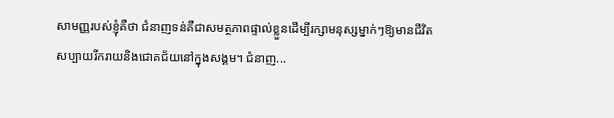សាមញ្ញរបស់ខ្ញុំគឺថា ជំនាញទន់គឺជាសមត្ថភាពផ្ទាល់ខ្លួនដើម្បីរក្សាមនុស្សម្នាក់ៗឱ្យមានជីវិតសប្បាយរីករាយនិងជោគជ័យនៅក្នុងសង្គម។ ជំនាញ...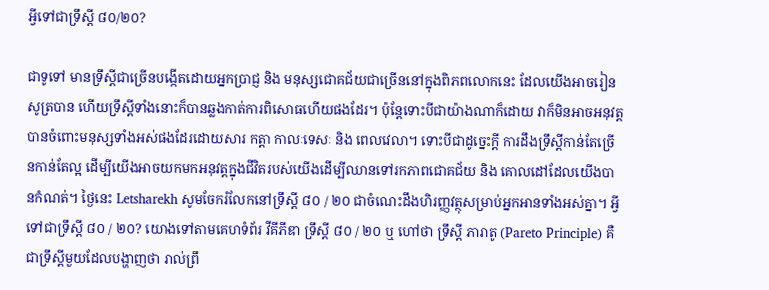អ្វីទៅជាទ្រឹស្តី ៨០/២០?

ជាទូទៅ មានទ្រឹស្តីជាច្រើនបង្កើតដោយអ្នកប្រាជ្ញ និង មនុស្សជោគជ័យជាច្រើននៅក្នុងពិភពលោកនេះ ដែលយើងអាចរៀនសូត្របាន ហើយទ្រឹស្តីទាំងនោះក៏បានឆ្លងកាត់ការពិសោធហើយផងដែរ។ ប៉ុន្តែទោះបីជាយ៉ាងណាក៏ដោយ វាក៏មិនអាចអនុវត្តបានចំពោះមនុស្សទាំងអស់ផងដែរដោយសារ កត្តា កាលៈទេសៈ និង ពេលវេលា។ ទោះបីជាដូច្នេះក្តី ការដឹងទ្រឹស្តីកាន់តែច្រើនកាន់តែល្អ ដើម្បីយើងអាចយកមកអនុវត្តក្នុងជីវិតរបស់យើងដើម្បីឈានទៅរកភាពជោគជ័យ និង គោលដៅដែលយើងបានកំណត់។ ថ្ងៃនេះ Letsharekh សូមចែករំលែកនៅទ្រឹស្តី ៨០ / ២០ ជាចំណេះដឹងហិរញ្ញវត្ថុសម្រាប់អ្នកអានទាំងអស់គ្នា។ អ្វីទៅជាទ្រឹស្តី ៨០ / ២០? យោងទៅតាមគេហទំព័រ វីគីភីឌា ទ្រឹស្តី ៨០ / ២០ ឬ ហៅថា ទ្រឹស្តី ភារាតូ (Pareto Principle) គឺជាទ្រឹស្តីមួយដែលបង្ហាញថា រាល់ព្រឹ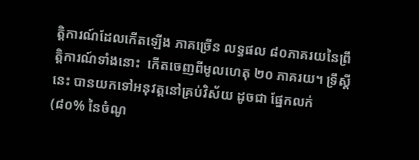ត្តិការណ៍ដែលកើតឡើង ភាគច្រើន លទ្ធផល ៨០ភាគរយនៃព្រឹត្តិការណ៍ទាំងនោះ  កើតចេញពីមូលហេតុ ២០ ភាគរយ។ ទ្រឹស្តីនេះ បានយកទៅអនុវត្តនៅគ្រប់វិស័យ ដូចជា ផ្នែកលក់ (៨០% នៃចំណូ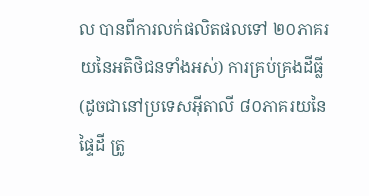ល បានពីការលក់ផលិតផលទៅ ២០ភាគរយនៃអតិថិជនទាំងអស់) ការគ្រប់គ្រងដីធ្លី (ដូចជានៅប្រទេសអ៊ីតាលី ៨០ភាគរយនៃផ្ទៃដី ត្រូ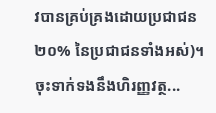វបានគ្រប់គ្រងដោយប្រជាជន ២០% នៃប្រជាជនទាំងអស់)។ ចុះទាក់ទងនឹងហិរញ្ញវត្ថ...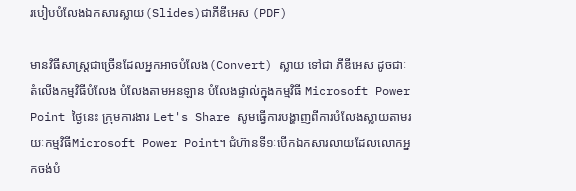របៀបបំលែងឯកសារស្លាយ(Slides)ជាភីឌីអេស (PDF)

មានវិធីសាស្ត្រជាច្រើនដែលអ្នកអាចបំលែង(Convert) ស្លាយ ទៅជា ភីឌីអេស ដូចជាៈ តំលើងកម្មវិធីបំលែង បំលែងតាមអនឡាន បំលែងផ្ទាល់ក្នុងកម្មវិធី Microsoft Power Point ថ្ងៃនេះ ក្រុមការងារ Let's Share សូមធ្វើការបង្ហាញពីការបំលែងស្លាយតាមរយៈកម្មវិធីMicrosoft Power Point។ ជំហ៊ានទី១ៈបើកឯកសារលាយដែលលោកអ្នកចង់បំ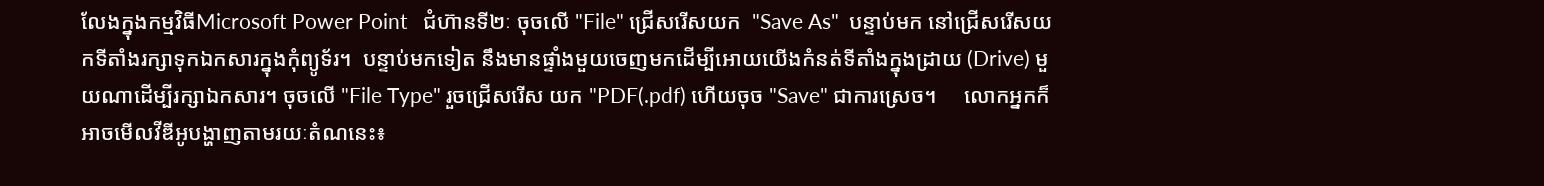លែងក្នុងកម្មវិធីMicrosoft Power Point   ជំហ៊ានទី២ៈ ចុចលើ "File" ជ្រើសរើសយក  "Save As"  បន្ទាប់មក នៅជ្រើសរើសយកទីតាំងរក្សាទុកឯកសារក្នុងកុំព្យូទ័រ។  បន្ទាប់មកទៀត នឹងមានផ្ទាំងមួយចេញមកដើម្បីអោយយើងកំនត់ទីតាំងក្នុងដ្រាយ (Drive) មួយណាដើម្បីរក្សាឯកសារ។ ចុចលើ "File Type" រួចជ្រើសរើស យក "PDF(.pdf) ហើយចុច "Save" ជាការស្រេច។     លោកអ្នកក៏អាចមើលវីឌីអូបង្ហាញតាមរយៈតំណនេះ៖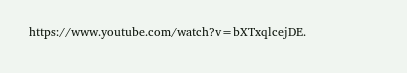https://www.youtube.com/watch?v=bXTxqlcejDE.